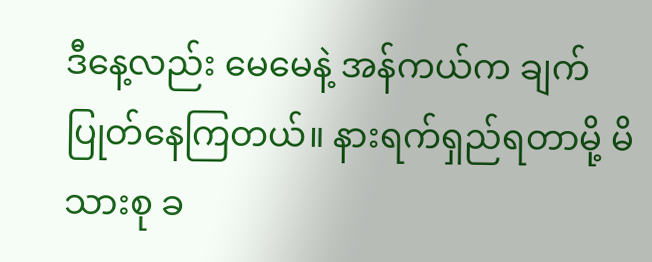ဒီနေ့လည်း မေမေနဲ့ အန်ကယ်က ချက်ပြုတ်နေကြတယ်။ နားရက်ရှည်ရတာမို့ မိသားစု ခ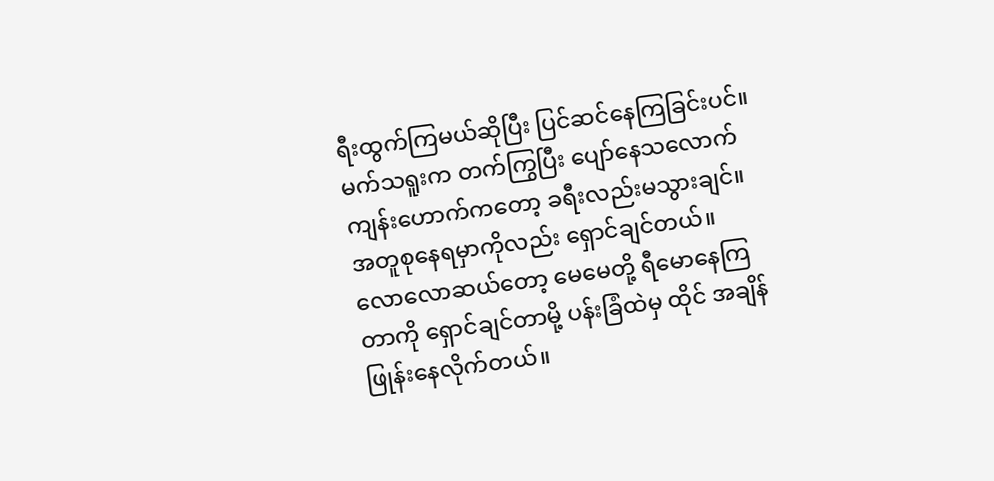ရီးထွက်ကြမယ်ဆိုပြီး ပြင်ဆင်နေကြခြင်းပင်။ မက်သရူးက တက်ကြွပြီး ပျော်နေသလောက် ကျန်းဟောက်ကတော့ ခရီးလည်းမသွားချင်။ အတူစုနေရမှာကိုလည်း ရှောင်ချင်တယ်။ လောလောဆယ်တော့ မေမေတို့ ရီမောနေကြတာကို ရှောင်ချင်တာမို့ ပန်းခြံထဲမှ ထိုင် အချိန်ဖြုန်းနေလိုက်တယ်။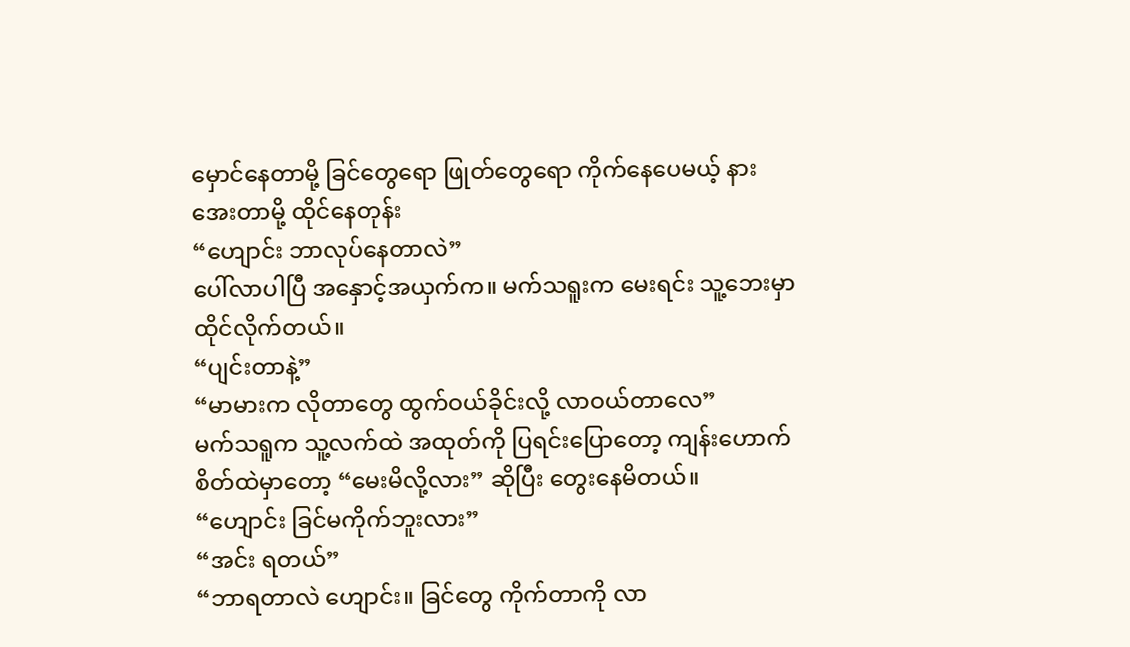မှောင်နေတာမို့ ခြင်တွေရော ဖြုတ်တွေရော ကိုက်နေပေမယ့် နားအေးတာမို့ ထိုင်နေတုန်း
“ဟျောင်း ဘာလုပ်နေတာလဲ”
ပေါ်လာပါပြီ အနှောင့်အယှက်က။ မက်သရူးက မေးရင်း သူ့ဘေးမှာ ထိုင်လိုက်တယ်။
“ပျင်းတာနဲ့”
“မာမားက လိုတာတွေ ထွက်ဝယ်ခိုင်းလို့ လာဝယ်တာလေ”
မက်သရူက သူ့လက်ထဲ အထုတ်ကို ပြရင်းပြောတော့ ကျန်းဟောက်စိတ်ထဲမှာတော့ “မေးမိလို့လား” ဆိုပြီး တွေးနေမိတယ်။
“ဟျောင်း ခြင်မကိုက်ဘူးလား”
“အင်း ရတယ်”
“ဘာရတာလဲ ဟျောင်း။ ခြင်တွေ ကိုက်တာကို လာ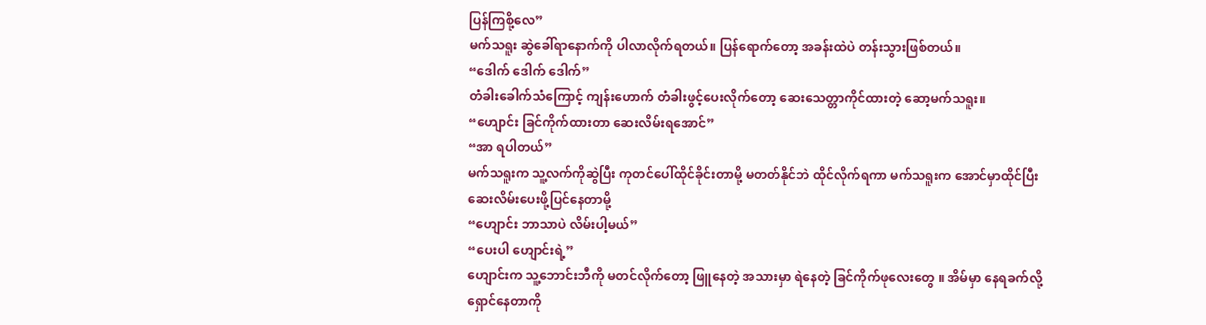ပြန်ကြစို့လေ”
မက်သရူး ဆွဲခေါ်ရာနောက်ကို ပါလာလိုက်ရတယ်။ ပြန်ရောက်တော့ အခန်းထဲပဲ တန်းသွားဖြစ်တယ်။
“ဒေါက် ဒေါက် ဒေါက်”
တံခါးခေါက်သံကြောင့် ကျန်းဟောက် တံခါးဖွင့်ပေးလိုက်တော့ ဆေးသေတ္တာကိုင်ထားတဲ့ ဆော့မက်သရူး။
“ဟျောင်း ခြင်ကိုက်ထားတာ ဆေးလိမ်းရအောင်”
“အာ ရပါတယ်”
မက်သရူးက သူ့လက်ကိုဆွဲပြီး ကုတင်ပေါ်ထိုင်ခိုင်းတာမို့ မတတ်နိုင်ဘဲ ထိုင်လိုက်ရကာ မက်သရူးက အောင်မှာထိုင်ပြီး ဆေးလိမ်းပေးဖို့ပြင်နေတာမို့
“ဟျောင်း ဘာသာပဲ လိမ်းပါ့မယ်”
“ပေးပါ ဟျောင်းရဲ့”
ဟျောင်းက သူ့ဘောင်းဘီကို မတင်လိုက်တော့ ဖြူနေတဲ့ အသားမှာ ရဲနေတဲ့ ခြင်ကိုက်ဖုလေးတွေ ။ အိမ်မှာ နေရခက်လို့ရှောင်နေတာကို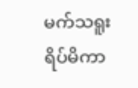မက်သရူး ရိပ်မိကာ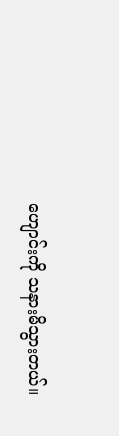ဟျောင်းကို သနားမိသွားတယ်။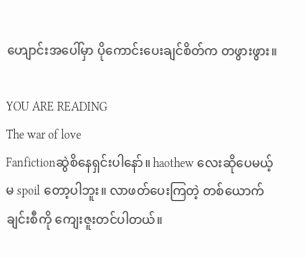ဟျောင်းအပေါ်မှာ ပိုကောင်းပေးချင်စိတ်က တဖွားဖွား။

YOU ARE READING
The war of love
Fanfictionဆွဲစိနေရှင်းပါနော်။ haothew လေးဆိုပေမယ့် မ spoil တော့ပါဘူး။ လာဖတ်ပေးကြတဲ့ တစ်ယောက်ချင်းစီကို ကျေးဇူးတင်ပါတယ်။